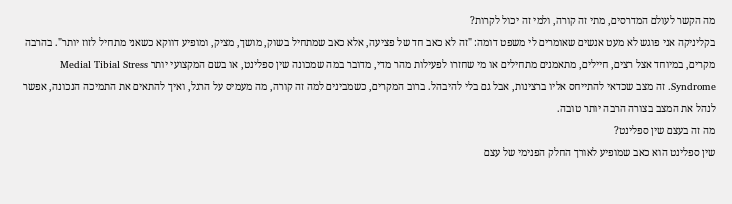מה הקשר לעולם המדרסים, מתי זה קורה, ולמי זה יכול לקרות?
בקליניקה אני פוגש לא מעט אנשים שאומרים לי משפט דומה: "זה לא כאב חד של פציעה, אלא כאב שמתחיל בשוק, מושך, מציק, ומופיע דווקא כשאני מתחיל לזוז יותר". בהרבה מקרים, במיוחד אצל רצים, חיילים, מתאמנים מתחילים או מי שחזרו לפעילות מהר מדי, מדובר במה שמכונה שין ספלינט, או בשם המקצועי יותר Medial Tibial Stress Syndrome. זה מצב שכדאי להתייחס אליו ברצינות, אבל גם בלי להיבהל. ברוב המקרים, כשמבינים למה זה קורה, מה מעמיס על הרגל, ואיך להתאים את התמיכה הנכונה, אפשר לנהל את המצב בצורה הרבה יותר טובה.
מה זה בעצם שין ספלינט?
שין ספלינט הוא כאב שמופיע לאורך החלק הפנימי של עצם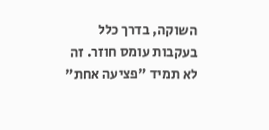השוקה, בדרך כלל בעקבות עומס חוזר. זה לא תמיד "פציעה אחת"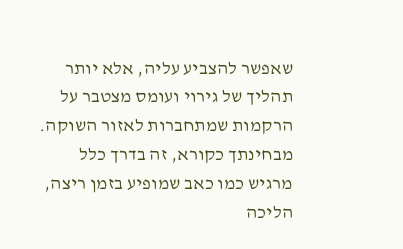שאפשר להצביע עליה, אלא יותר תהליך של גירוי ועומס מצטבר על הרקמות שמתחברות לאזור השוקה.
מבחינתך כקורא, זה בדרך כלל מרגיש כמו כאב שמופיע בזמן ריצה, הליכה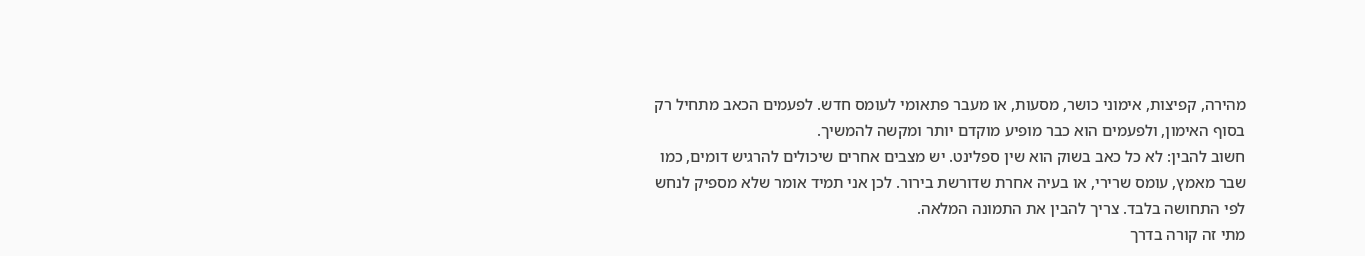מהירה, קפיצות, אימוני כושר, מסעות, או מעבר פתאומי לעומס חדש. לפעמים הכאב מתחיל רק בסוף האימון, ולפעמים הוא כבר מופיע מוקדם יותר ומקשה להמשיך.
חשוב להבין: לא כל כאב בשוק הוא שין ספלינט. יש מצבים אחרים שיכולים להרגיש דומים, כמו שבר מאמץ, עומס שרירי, או בעיה אחרת שדורשת בירור. לכן אני תמיד אומר שלא מספיק לנחש לפי התחושה בלבד. צריך להבין את התמונה המלאה.
מתי זה קורה בדרך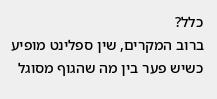כלל?
ברוב המקרים, שין ספלינט מופיע כשיש פער בין מה שהגוף מסוגל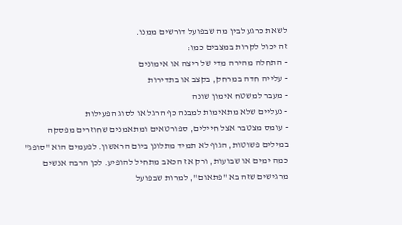לשאת כרגע לבין מה שבפועל דורשים ממנו.
זה יכול לקרות במצבים כמו:
- התחלה מהירה מדי של ריצה או אימונים
- עלייה חדה במרחק, בקצב או בתדירות
- מעבר למשטח אימון שונה
- נעליים שלא מתאימות למבנה כף הרגל או לסוג הפעילות
- עומס מצטבר אצל חיילים, ספורטאים ומתאמנים שחוזרים מפסקה
במילים פשוטות, הגוף לא תמיד מתלונן ביום הראשון. לפעמים הוא "סופג" כמה ימים או שבועות, ורק אז הכאב מתחיל להופיע. לכן הרבה אנשים מרגישים שזה בא "פתאום", למרות שבפועל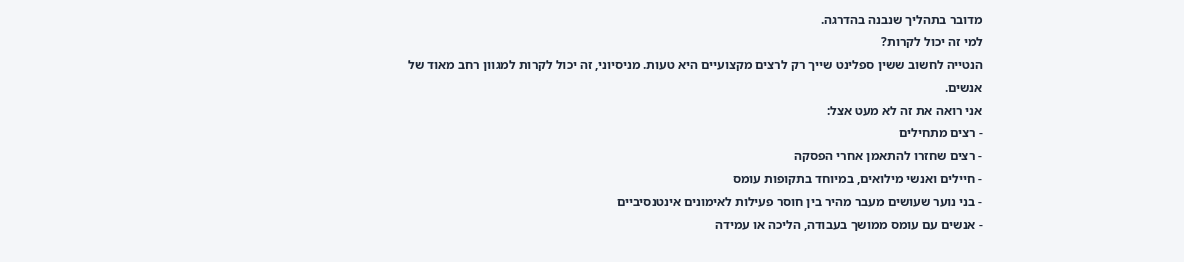מדובר בתהליך שנבנה בהדרגה.
למי זה יכול לקרות?
הנטייה לחשוב ששין ספלינט שייך רק לרצים מקצועיים היא טעות. מניסיוני, זה יכול לקרות למגוון רחב מאוד של אנשים.
אני רואה את זה לא מעט אצל:
- רצים מתחילים
- רצים שחזרו להתאמן אחרי הפסקה
- חיילים ואנשי מילואים, במיוחד בתקופות עומס
- בני נוער שעושים מעבר מהיר בין חוסר פעילות לאימונים אינטנסיביים
- אנשים עם עומס ממושך בעבודה, הליכה או עמידה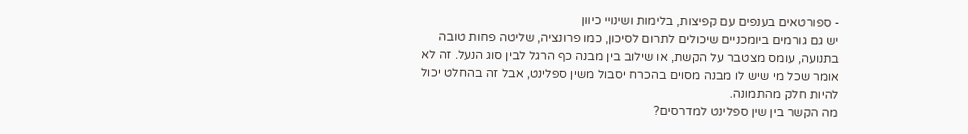- ספורטאים בענפים עם קפיצות, בלימות ושינויי כיוון
יש גם גורמים ביומכניים שיכולים לתרום לסיכון, כמו פרונציה, שליטה פחות טובה בתנועה, עומס מצטבר על הקשת, או שילוב בין מבנה כף הרגל לבין סוג הנעל. זה לא אומר שכל מי שיש לו מבנה מסוים בהכרח יסבול משין ספלינט, אבל זה בהחלט יכול להיות חלק מהתמונה.
מה הקשר בין שין ספלינט למדרסים?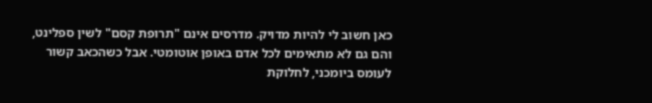כאן חשוב לי להיות מדויק. מדרסים אינם "תרופת קסם" לשין ספלינט, והם גם לא מתאימים לכל אדם באופן אוטומטי. אבל כשהכאב קשור לעומס ביומכני, לחלוקת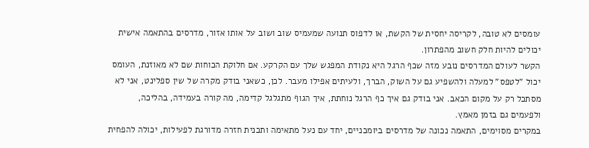עומסים לא טובה, לקריסה יחסית של הקשת, או לדפוס תנועה שמעמיס שוב ושוב על אותו אזור, מדרסים בהתאמה אישית יכולים להיות חלק חשוב מהפתרון.
הקשר לעולם המדרסים נובע מזה שכף הרגל היא נקודת המפגש שלך עם הקרקע. אם חלוקת הכוחות שם לא מאוזנת, העומס יכול "לטפס" למעלה ולהשפיע גם על השוק, הברך, ולעיתים אפילו מעבר. לכן, כשאני בודק מקרה של שין ספלינט, אני לא מסתכל רק על מקום הכאב. אני בודק גם איך כף הרגל נוחתת, איך הגוף מתגלגל קדימה, מה קורה בעמידה, בהליכה, ולפעמים גם בזמן מאמץ.
במקרים מסוימים, התאמה נכונה של מדרסים ביומכניים, יחד עם נעל מתאימה ותכנית חזרה מדורגת לפעילות, יכולה להפחית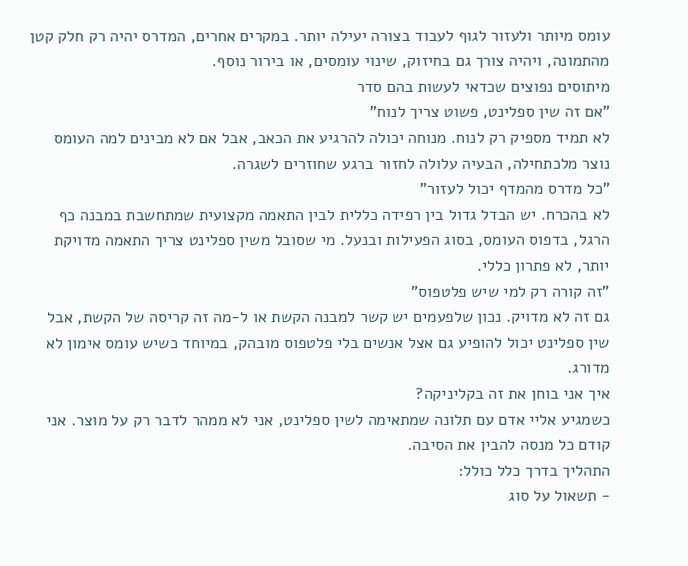עומס מיותר ולעזור לגוף לעבוד בצורה יעילה יותר. במקרים אחרים, המדרס יהיה רק חלק קטן מהתמונה, ויהיה צורך גם בחיזוק, שינוי עומסים, או בירור נוסף.
מיתוסים נפוצים שכדאי לעשות בהם סדר
"אם זה שין ספלינט, פשוט צריך לנוח"
לא תמיד מספיק רק לנוח. מנוחה יכולה להרגיע את הכאב, אבל אם לא מבינים למה העומס נוצר מלכתחילה, הבעיה עלולה לחזור ברגע שחוזרים לשגרה.
"כל מדרס מהמדף יכול לעזור"
לא בהכרח. יש הבדל גדול בין רפידה כללית לבין התאמה מקצועית שמתחשבת במבנה כף הרגל, בדפוס העומס, בסוג הפעילות ובנעל. מי שסובל משין ספלינט צריך התאמה מדויקת יותר, לא פתרון כללי.
"זה קורה רק למי שיש פלטפוס"
גם זה לא מדויק. נכון שלפעמים יש קשר למבנה הקשת או ל-מה זה קריסה של הקשת, אבל שין ספלינט יכול להופיע גם אצל אנשים בלי פלטפוס מובהק, במיוחד כשיש עומס אימון לא מדורג.
איך אני בוחן את זה בקליניקה?
כשמגיע אליי אדם עם תלונה שמתאימה לשין ספלינט, אני לא ממהר לדבר רק על מוצר. אני קודם כל מנסה להבין את הסיבה.
התהליך בדרך כלל כולל:
- תשאול על סוג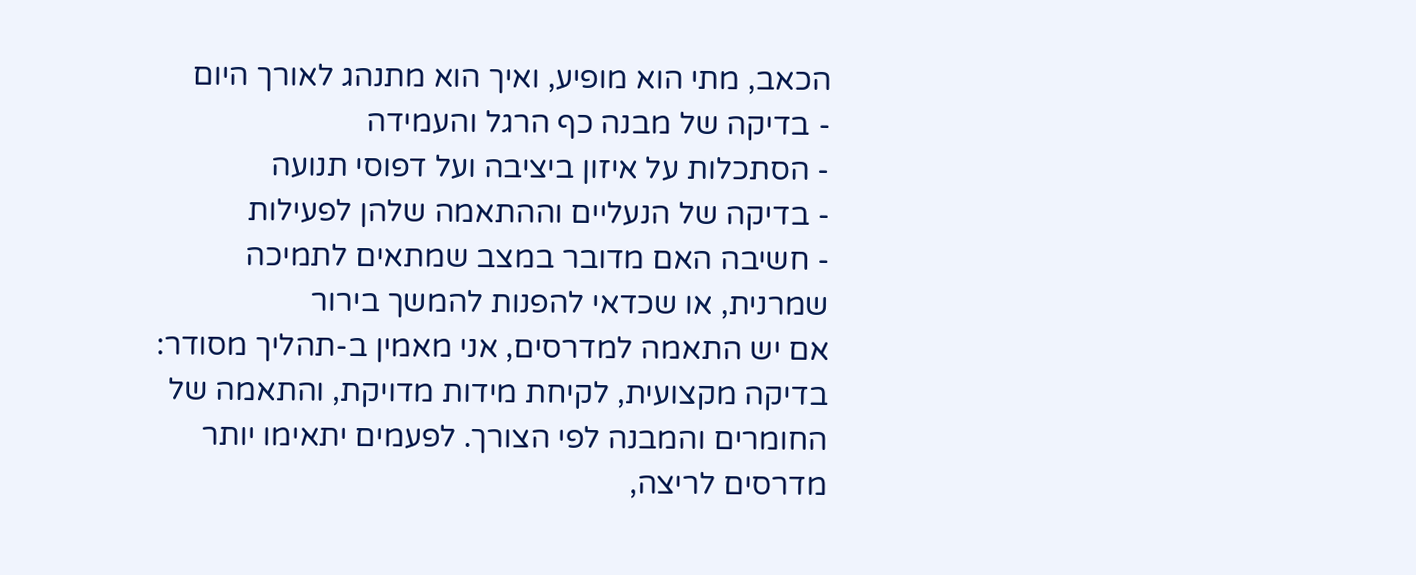הכאב, מתי הוא מופיע, ואיך הוא מתנהג לאורך היום
- בדיקה של מבנה כף הרגל והעמידה
- הסתכלות על איזון ביציבה ועל דפוסי תנועה
- בדיקה של הנעליים וההתאמה שלהן לפעילות
- חשיבה האם מדובר במצב שמתאים לתמיכה שמרנית, או שכדאי להפנות להמשך בירור
אם יש התאמה למדרסים, אני מאמין ב-תהליך מסודר: בדיקה מקצועית, לקיחת מידות מדויקת, והתאמה של החומרים והמבנה לפי הצורך. לפעמים יתאימו יותר מדרסים לריצה,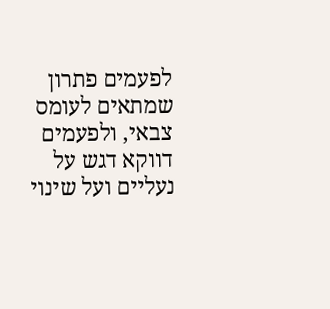לפעמים פתרון שמתאים לעומס צבאי, ולפעמים דווקא דגש על נעליים ועל שינוי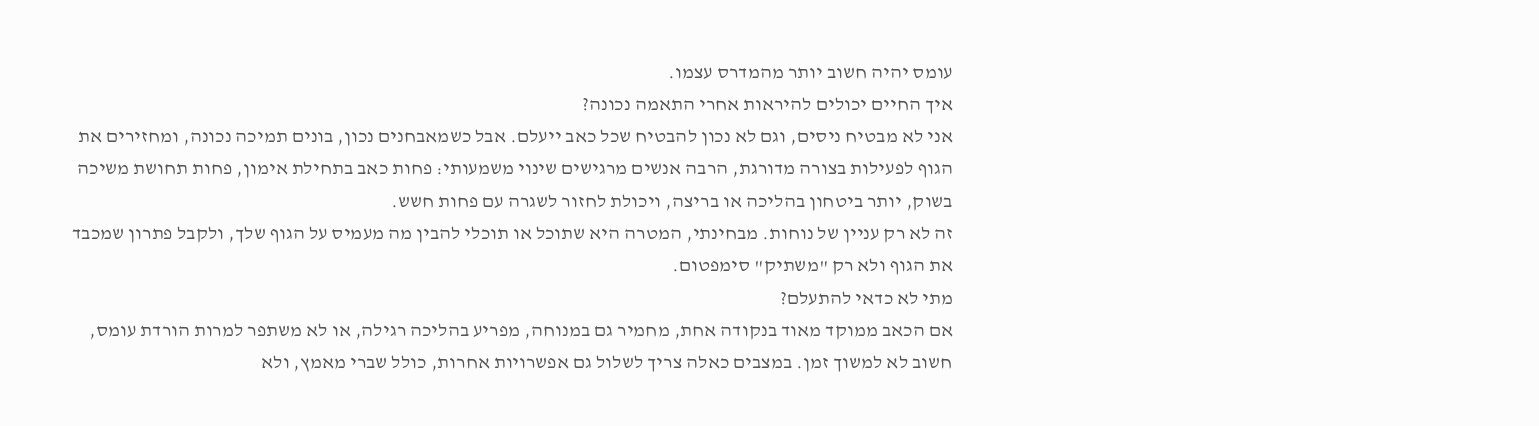עומס יהיה חשוב יותר מהמדרס עצמו.
איך החיים יכולים להיראות אחרי התאמה נכונה?
אני לא מבטיח ניסים, וגם לא נכון להבטיח שכל כאב ייעלם. אבל כשמאבחנים נכון, בונים תמיכה נכונה, ומחזירים את הגוף לפעילות בצורה מדורגת, הרבה אנשים מרגישים שינוי משמעותי: פחות כאב בתחילת אימון, פחות תחושת משיכה בשוק, יותר ביטחון בהליכה או בריצה, ויכולת לחזור לשגרה עם פחות חשש.
זה לא רק עניין של נוחות. מבחינתי, המטרה היא שתוכל או תוכלי להבין מה מעמיס על הגוף שלך, ולקבל פתרון שמכבד את הגוף ולא רק "משתיק" סימפטום.
מתי לא כדאי להתעלם?
אם הכאב ממוקד מאוד בנקודה אחת, מחמיר גם במנוחה, מפריע בהליכה רגילה, או לא משתפר למרות הורדת עומס, חשוב לא למשוך זמן. במצבים כאלה צריך לשלול גם אפשרויות אחרות, כולל שברי מאמץ, ולא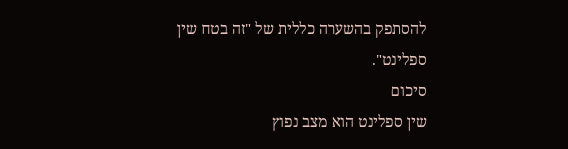להסתפק בהשערה כללית של "זה בטח שין ספלינט".
סיכום
שין ספלינט הוא מצב נפוץ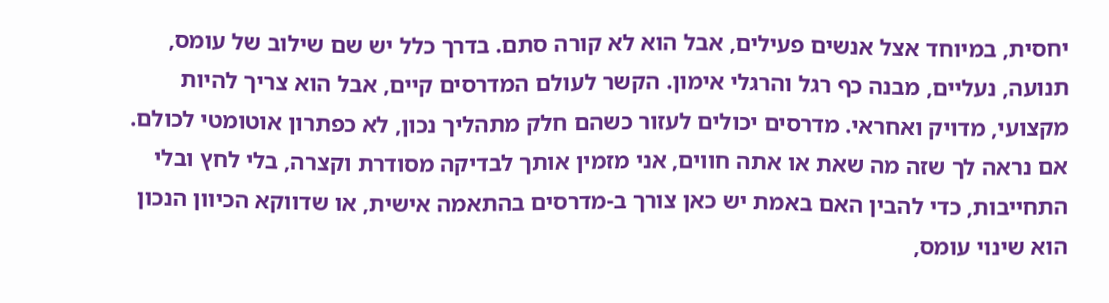יחסית, במיוחד אצל אנשים פעילים, אבל הוא לא קורה סתם. בדרך כלל יש שם שילוב של עומס, תנועה, נעליים, מבנה כף רגל והרגלי אימון. הקשר לעולם המדרסים קיים, אבל הוא צריך להיות מקצועי, מדויק ואחראי. מדרסים יכולים לעזור כשהם חלק מתהליך נכון, לא כפתרון אוטומטי לכולם.
אם נראה לך שזה מה שאת או אתה חווים, אני מזמין אותך לבדיקה מסודרת וקצרה, בלי לחץ ובלי התחייבות, כדי להבין האם באמת יש כאן צורך ב-מדרסים בהתאמה אישית, או שדווקא הכיוון הנכון הוא שינוי עומס,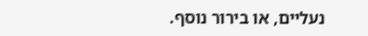נעליים, או בירור נוסף.